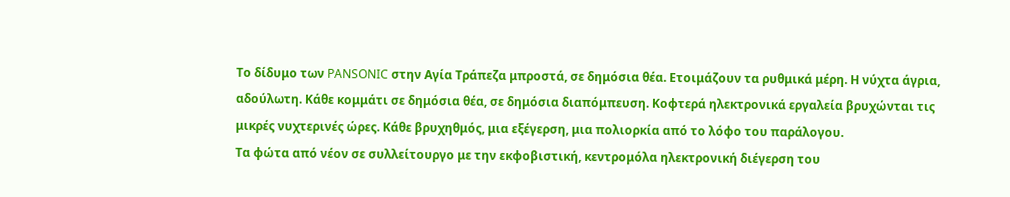Το δίδυμο των PANSONIC στην Αγία Τράπεζα μπροστά, σε δημόσια θέα. Ετοιμάζουν τα ρυθμικά μέρη. Η νύχτα άγρια, αδούλωτη. Κάθε κομμάτι σε δημόσια θέα, σε δημόσια διαπόμπευση. Κοφτερά ηλεκτρονικά εργαλεία βρυχώνται τις μικρές νυχτερινές ώρες. Κάθε βρυχηθμός, μια εξέγερση, μια πολιορκία από το λόφο του παράλογου.
Τα φώτα από νέον σε συλλείτουργο με την εκφοβιστική, κεντρομόλα ηλεκτρονική διέγερση του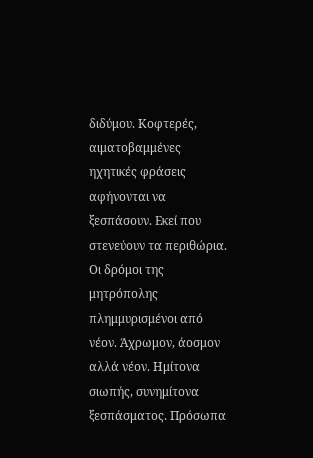διδύμου. Κοφτερές, αιματοβαμμένες ηχητικές φράσεις αφήνονται να ξεσπάσουν. Εκεί που στενεύουν τα περιθώρια.
Οι δρόμοι της μητρόπολης πλημμυρισμένοι από νέον. Άχρωμον, άοσμον αλλά νέον. Ημίτονα σιωπής, συνημίτονα ξεσπάσματος. Πρόσωπα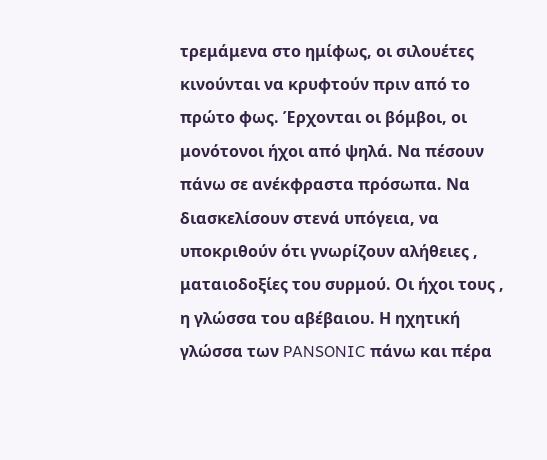τρεμάμενα στο ημίφως, οι σιλουέτες κινούνται να κρυφτούν πριν από το πρώτο φως. Έρχονται οι βόμβοι, οι μονότονοι ήχοι από ψηλά. Να πέσουν πάνω σε ανέκφραστα πρόσωπα. Να διασκελίσουν στενά υπόγεια, να υποκριθούν ότι γνωρίζουν αλήθειες , ματαιοδοξίες του συρμού. Οι ήχοι τους , η γλώσσα του αβέβαιου. Η ηχητική γλώσσα των PANSONIC πάνω και πέρα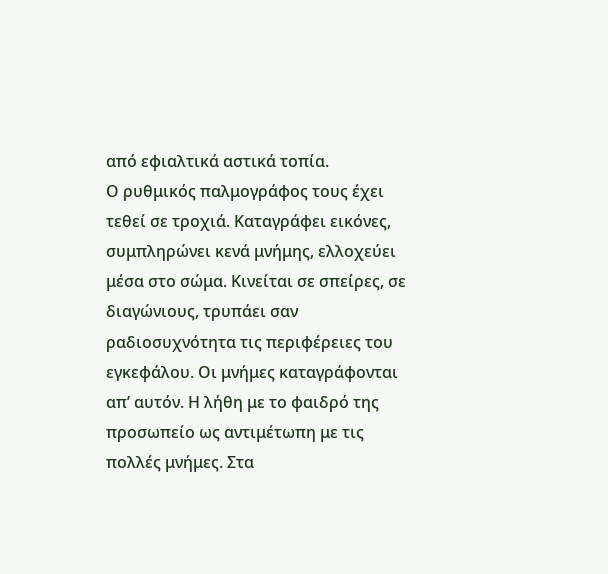από εφιαλτικά αστικά τοπία.
Ο ρυθμικός παλμογράφος τους έχει τεθεί σε τροχιά. Καταγράφει εικόνες, συμπληρώνει κενά μνήμης, ελλοχεύει μέσα στο σώμα. Κινείται σε σπείρες, σε διαγώνιους, τρυπάει σαν ραδιοσυχνότητα τις περιφέρειες του εγκεφάλου. Οι μνήμες καταγράφονται απ’ αυτόν. Η λήθη με το φαιδρό της προσωπείο ως αντιμέτωπη με τις πολλές μνήμες. Στα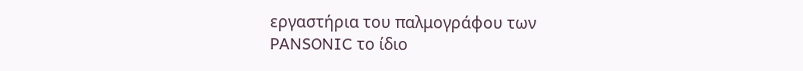εργαστήρια του παλμογράφου των PANSONIC το ίδιο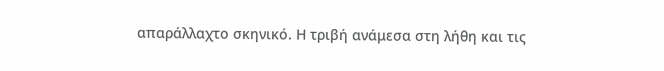απαράλλαχτο σκηνικό. Η τριβή ανάμεσα στη λήθη και τις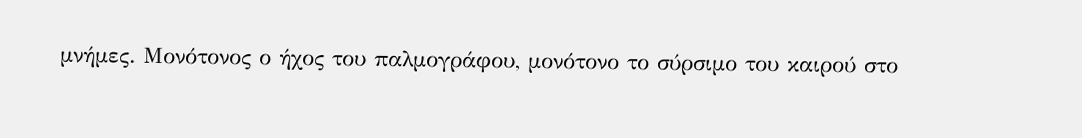μνήμες. Μονότονος ο ήχος του παλμογράφου, μονότονο το σύρσιμο του καιρού στο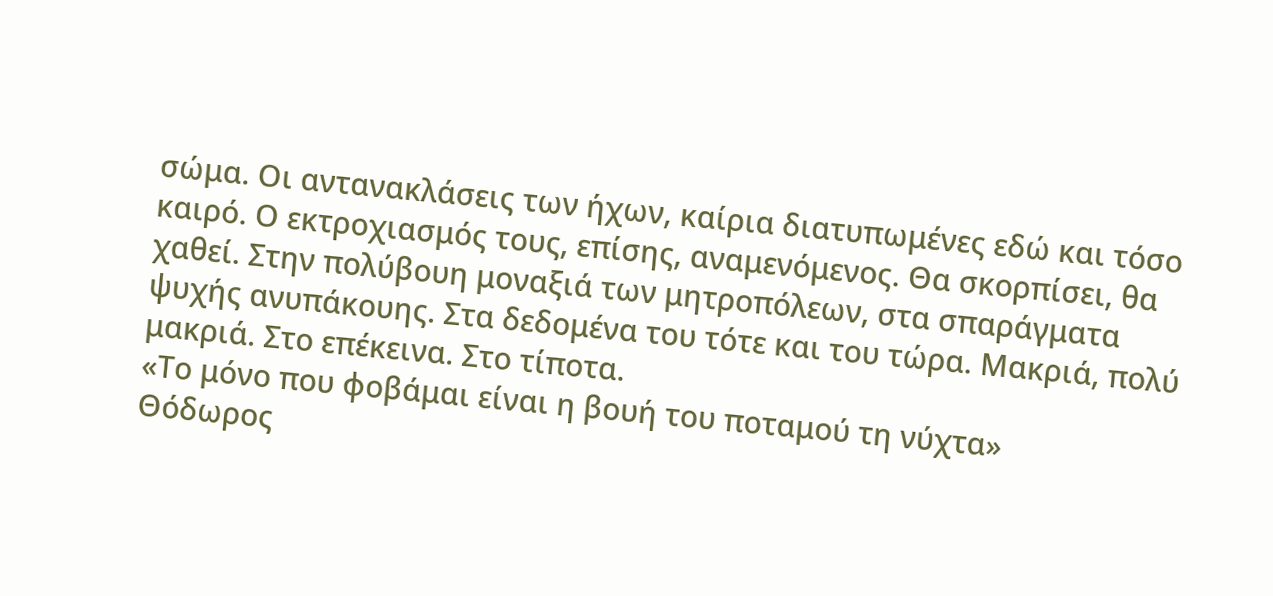σώμα. Οι αντανακλάσεις των ήχων, καίρια διατυπωμένες εδώ και τόσο καιρό. Ο εκτροχιασμός τους, επίσης, αναμενόμενος. Θα σκορπίσει, θα χαθεί. Στην πολύβουη μοναξιά των μητροπόλεων, στα σπαράγματα ψυχής ανυπάκουης. Στα δεδομένα του τότε και του τώρα. Μακριά, πολύ μακριά. Στο επέκεινα. Στο τίποτα.
«Το μόνο που φοβάμαι είναι η βουή του ποταμού τη νύχτα»
Θόδωρος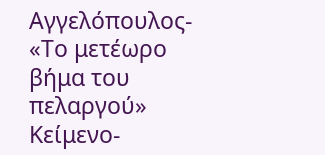Αγγελόπουλος- «Το μετέωρο βήμα του πελαργού»
Κείμενο-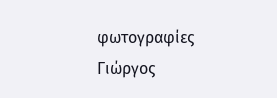φωτογραφίες
Γιώργος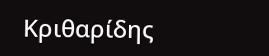Κριθαρίδης